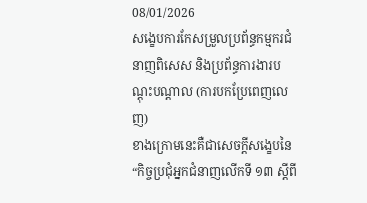08/01/2026
សង្ខេបការកែសម្រួលប្រព័ន្ធកម្មករជំនាញពិសេស និងប្រព័ន្ធការងារបណ្តុះបណ្តាល (ការបកប្រែពេញលេញ)
ខាងក្រោមនេះគឺជាសេចក្តីសង្ខេបនៃ
“កិច្ចប្រជុំអ្នកជំនាញលើកទី ១៣ ស្តីពី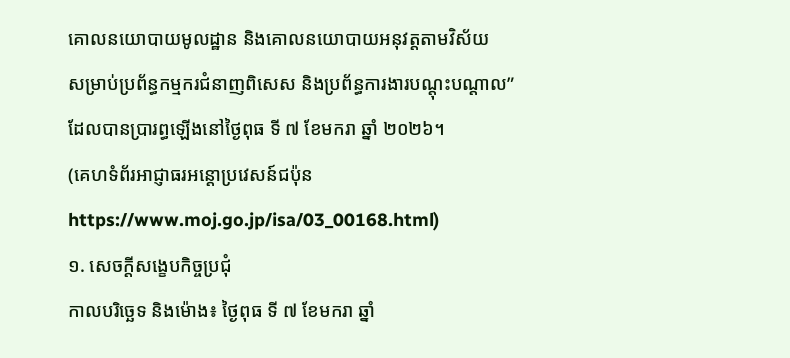គោលនយោបាយមូលដ្ឋាន និងគោលនយោបាយអនុវត្តតាមវិស័យ
សម្រាប់ប្រព័ន្ធកម្មករជំនាញពិសេស និងប្រព័ន្ធការងារបណ្តុះបណ្តាល”
ដែលបានប្រារព្ធឡើងនៅថ្ងៃពុធ ទី ៧ ខែមករា ឆ្នាំ ២០២៦។
(គេហទំព័រអាជ្ញាធរអន្តោប្រវេសន៍ជប៉ុន https://www.moj.go.jp/isa/03_00168.html)
១. សេចក្តីសង្ខេបកិច្ចប្រជុំ
កាលបរិច្ឆេទ និងម៉ោង៖ ថ្ងៃពុធ ទី ៧ ខែមករា ឆ្នាំ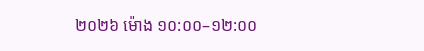២០២៦ ម៉ោង ១០:០០–១២:០០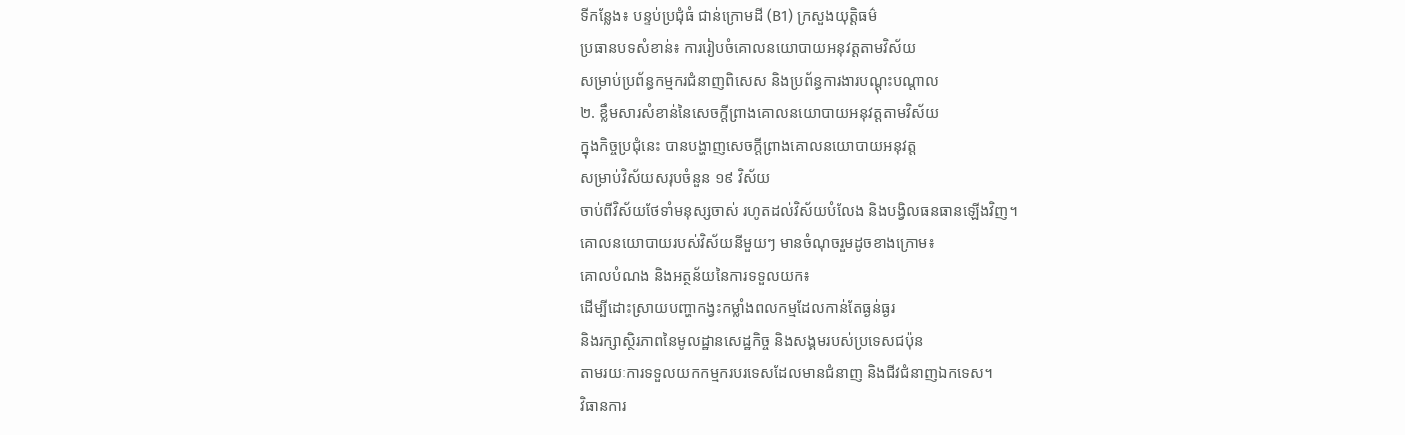ទីកន្លែង៖ បន្ទប់ប្រជុំធំ ជាន់ក្រោមដី (B1) ក្រសួងយុត្តិធម៌
ប្រធានបទសំខាន់៖ ការរៀបចំគោលនយោបាយអនុវត្តតាមវិស័យ
សម្រាប់ប្រព័ន្ធកម្មករជំនាញពិសេស និងប្រព័ន្ធការងារបណ្តុះបណ្តាល
២. ខ្លឹមសារសំខាន់នៃសេចក្តីព្រាងគោលនយោបាយអនុវត្តតាមវិស័យ
ក្នុងកិច្ចប្រជុំនេះ បានបង្ហាញសេចក្តីព្រាងគោលនយោបាយអនុវត្ត
សម្រាប់វិស័យសរុបចំនួន ១៩ វិស័យ
ចាប់ពីវិស័យថែទាំមនុស្សចាស់ រហូតដល់វិស័យបំលែង និងបង្វិលធនធានឡើងវិញ។
គោលនយោបាយរបស់វិស័យនីមួយៗ មានចំណុចរួមដូចខាងក្រោម៖
គោលបំណង និងអត្ថន័យនៃការទទួលយក៖
ដើម្បីដោះស្រាយបញ្ហាកង្វះកម្លាំងពលកម្មដែលកាន់តែធ្ងន់ធ្ងរ
និងរក្សាស្ថិរភាពនៃមូលដ្ឋានសេដ្ឋកិច្ច និងសង្គមរបស់ប្រទេសជប៉ុន
តាមរយៈការទទួលយកកម្មករបរទេសដែលមានជំនាញ និងជីវជំនាញឯកទេស។
វិធានការ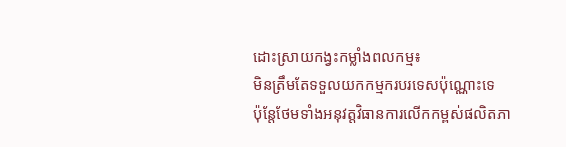ដោះស្រាយកង្វះកម្លាំងពលកម្ម៖
មិនត្រឹមតែទទួលយកកម្មករបរទេសប៉ុណ្ណោះទេ
ប៉ុន្តែថែមទាំងអនុវត្តវិធានការលើកកម្ពស់ផលិតភា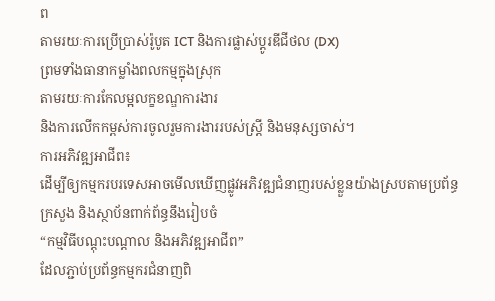ព
តាមរយៈការប្រើប្រាស់រ៉ូបូត ICT និងការផ្លាស់ប្តូរឌីជីថល (DX)
ព្រមទាំងធានាកម្លាំងពលកម្មក្នុងស្រុក
តាមរយៈការកែលម្អលក្ខខណ្ឌការងារ
និងការលើកកម្ពស់ការចូលរួមការងាររបស់ស្ត្រី និងមនុស្សចាស់។
ការអភិវឌ្ឍអាជីព៖
ដើម្បីឲ្យកម្មករបរទេសអាចមើលឃើញផ្លូវអភិវឌ្ឍជំនាញរបស់ខ្លួនយ៉ាងស្របតាមប្រព័ន្ធ
ក្រសួង និងស្ថាប័នពាក់ព័ន្ធនឹងរៀបចំ
“កម្មវិធីបណ្តុះបណ្តាល និងអភិវឌ្ឍអាជីព”
ដែលភ្ជាប់ប្រព័ន្ធកម្មករជំនាញពិ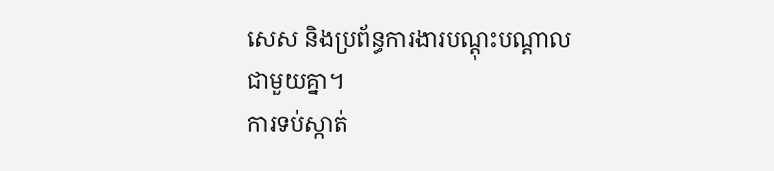សេស និងប្រព័ន្ធការងារបណ្តុះបណ្តាលជាមួយគ្នា។
ការទប់ស្កាត់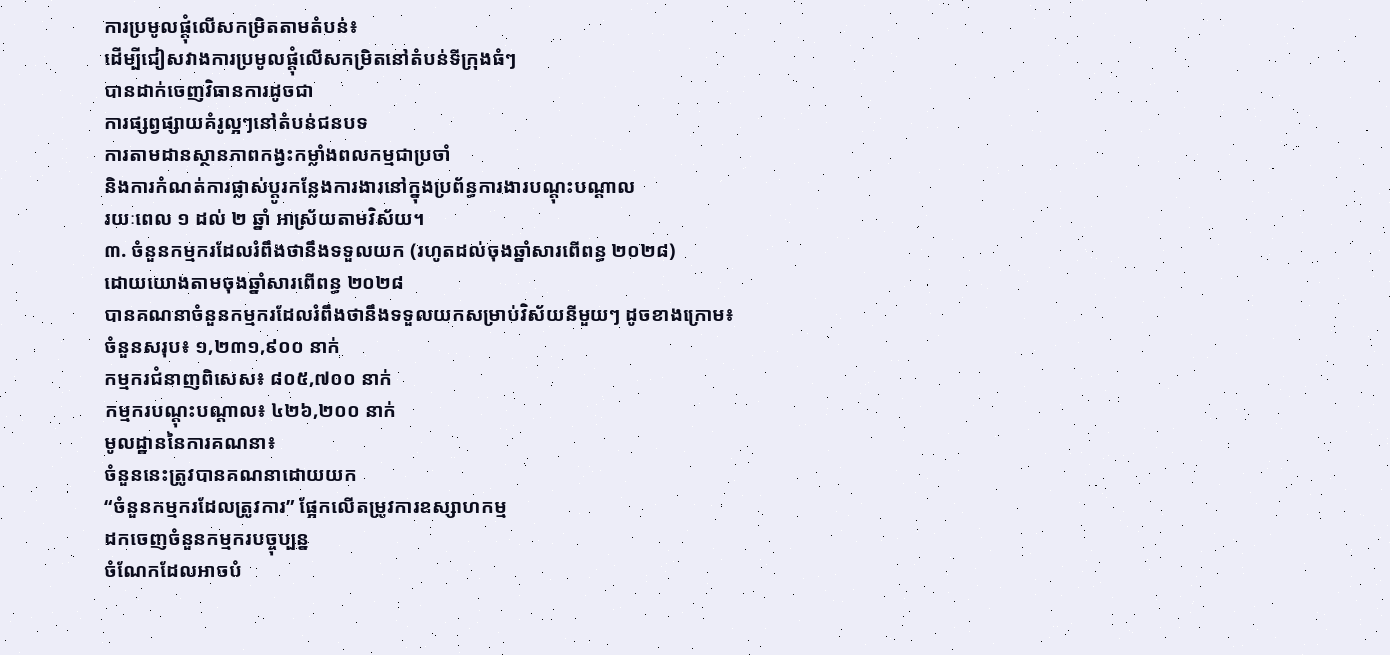ការប្រមូលផ្តុំលើសកម្រិតតាមតំបន់៖
ដើម្បីជៀសវាងការប្រមូលផ្តុំលើសកម្រិតនៅតំបន់ទីក្រុងធំៗ
បានដាក់ចេញវិធានការដូចជា
ការផ្សព្វផ្សាយគំរូល្អៗនៅតំបន់ជនបទ
ការតាមដានស្ថានភាពកង្វះកម្លាំងពលកម្មជាប្រចាំ
និងការកំណត់ការផ្លាស់ប្តូរកន្លែងការងារនៅក្នុងប្រព័ន្ធការងារបណ្តុះបណ្តាល
រយៈពេល ១ ដល់ ២ ឆ្នាំ អាស្រ័យតាមវិស័យ។
៣. ចំនួនកម្មករដែលរំពឹងថានឹងទទួលយក (រហូតដល់ចុងឆ្នាំសារពើពន្ធ ២០២៨)
ដោយយោងតាមចុងឆ្នាំសារពើពន្ធ ២០២៨
បានគណនាចំនួនកម្មករដែលរំពឹងថានឹងទទួលយកសម្រាប់វិស័យនីមួយៗ ដូចខាងក្រោម៖
ចំនួនសរុប៖ ១,២៣១,៩០០ នាក់
កម្មករជំនាញពិសេស៖ ៨០៥,៧០០ នាក់
កម្មករបណ្តុះបណ្តាល៖ ៤២៦,២០០ នាក់
មូលដ្ឋាននៃការគណនា៖
ចំនួននេះត្រូវបានគណនាដោយយក
“ចំនួនកម្មករដែលត្រូវការ” ផ្អែកលើតម្រូវការឧស្សាហកម្ម
ដកចេញចំនួនកម្មករបច្ចុប្បន្ន
ចំណែកដែលអាចបំ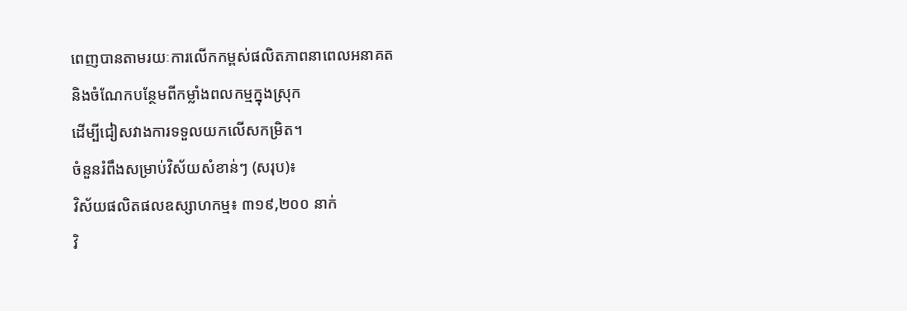ពេញបានតាមរយៈការលើកកម្ពស់ផលិតភាពនាពេលអនាគត
និងចំណែកបន្ថែមពីកម្លាំងពលកម្មក្នុងស្រុក
ដើម្បីជៀសវាងការទទួលយកលើសកម្រិត។
ចំនួនរំពឹងសម្រាប់វិស័យសំខាន់ៗ (សរុប)៖
វិស័យផលិតផលឧស្សាហកម្ម៖ ៣១៩,២០០ នាក់
វិ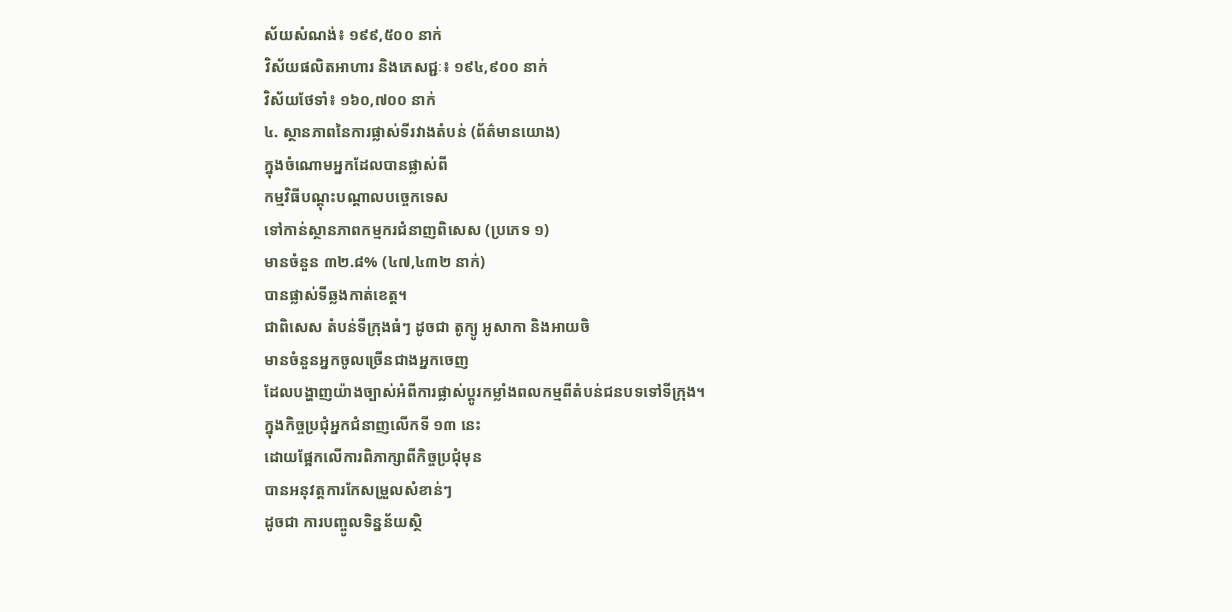ស័យសំណង់៖ ១៩៩,៥០០ នាក់
វិស័យផលិតអាហារ និងភេសជ្ជៈ៖ ១៩៤,៩០០ នាក់
វិស័យថែទាំ៖ ១៦០,៧០០ នាក់
៤. ស្ថានភាពនៃការផ្លាស់ទីរវាងតំបន់ (ព័ត៌មានយោង)
ក្នុងចំណោមអ្នកដែលបានផ្លាស់ពី
កម្មវិធីបណ្តុះបណ្តាលបច្ចេកទេស
ទៅកាន់ស្ថានភាពកម្មករជំនាញពិសេស (ប្រភេទ ១)
មានចំនួន ៣២.៨% (៤៧,៤៣២ នាក់)
បានផ្លាស់ទីឆ្លងកាត់ខេត្ត។
ជាពិសេស តំបន់ទីក្រុងធំៗ ដូចជា តូក្យូ អូសាកា និងអាយចិ
មានចំនួនអ្នកចូលច្រើនជាងអ្នកចេញ
ដែលបង្ហាញយ៉ាងច្បាស់អំពីការផ្លាស់ប្តូរកម្លាំងពលកម្មពីតំបន់ជនបទទៅទីក្រុង។
ក្នុងកិច្ចប្រជុំអ្នកជំនាញលើកទី ១៣ នេះ
ដោយផ្អែកលើការពិភាក្សាពីកិច្ចប្រជុំមុន
បានអនុវត្តការកែសម្រួលសំខាន់ៗ
ដូចជា ការបញ្ចូលទិន្នន័យស្ថិ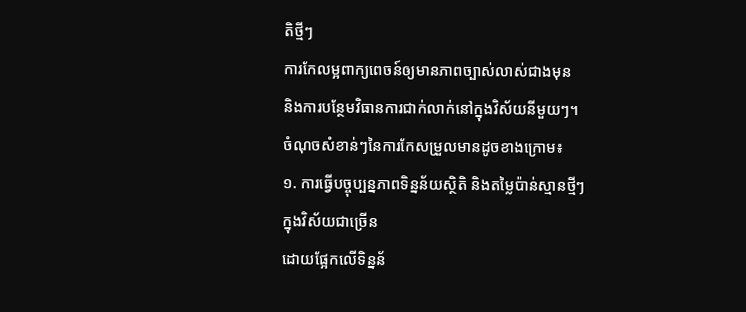តិថ្មីៗ
ការកែលម្អពាក្យពេចន៍ឲ្យមានភាពច្បាស់លាស់ជាងមុន
និងការបន្ថែមវិធានការជាក់លាក់នៅក្នុងវិស័យនីមួយៗ។
ចំណុចសំខាន់ៗនៃការកែសម្រួលមានដូចខាងក្រោម៖
១. ការធ្វើបច្ចុប្បន្នភាពទិន្នន័យស្ថិតិ និងតម្លៃប៉ាន់ស្មានថ្មីៗ
ក្នុងវិស័យជាច្រើន
ដោយផ្អែកលើទិន្នន័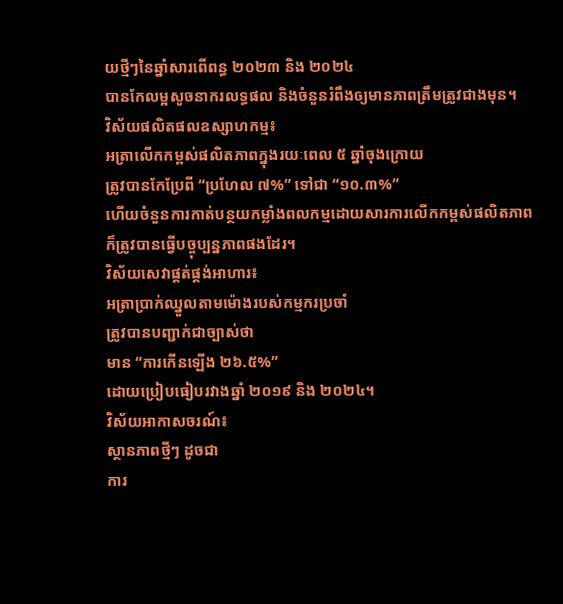យថ្មីៗនៃឆ្នាំសារពើពន្ធ ២០២៣ និង ២០២៤
បានកែលម្អសូចនាករលទ្ធផល និងចំនួនរំពឹងឲ្យមានភាពត្រឹមត្រូវជាងមុន។
វិស័យផលិតផលឧស្សាហកម្ម៖
អត្រាលើកកម្ពស់ផលិតភាពក្នុងរយៈពេល ៥ ឆ្នាំចុងក្រោយ
ត្រូវបានកែប្រែពី “ប្រហែល ៧%” ទៅជា “១០.៣%”
ហើយចំនួនការកាត់បន្ថយកម្លាំងពលកម្មដោយសារការលើកកម្ពស់ផលិតភាព
ក៏ត្រូវបានធ្វើបច្ចុប្បន្នភាពផងដែរ។
វិស័យសេវាផ្គត់ផ្គង់អាហារ៖
អត្រាប្រាក់ឈ្នួលតាមម៉ោងរបស់កម្មករប្រចាំ
ត្រូវបានបញ្ជាក់ជាច្បាស់ថា
មាន “ការកើនឡើង ២៦.៥%”
ដោយប្រៀបធៀបរវាងឆ្នាំ ២០១៩ និង ២០២៤។
វិស័យអាកាសចរណ៍៖
ស្ថានភាពថ្មីៗ ដូចជា
ការ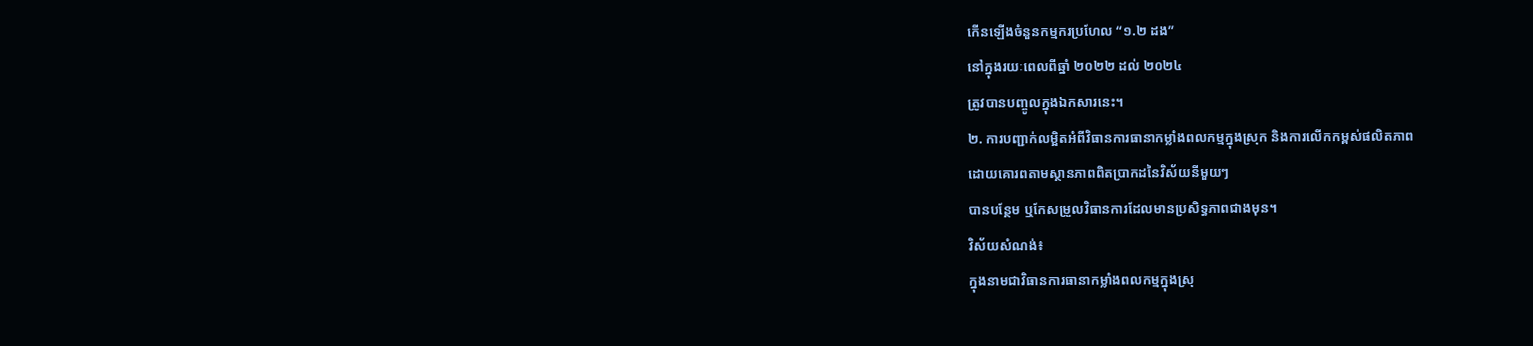កើនឡើងចំនួនកម្មករប្រហែល “១.២ ដង”
នៅក្នុងរយៈពេលពីឆ្នាំ ២០២២ ដល់ ២០២៤
ត្រូវបានបញ្ចូលក្នុងឯកសារនេះ។
២. ការបញ្ជាក់លម្អិតអំពីវិធានការធានាកម្លាំងពលកម្មក្នុងស្រុក និងការលើកកម្ពស់ផលិតភាព
ដោយគោរពតាមស្ថានភាពពិតប្រាកដនៃវិស័យនីមួយៗ
បានបន្ថែម ឬកែសម្រួលវិធានការដែលមានប្រសិទ្ធភាពជាងមុន។
វិស័យសំណង់៖
ក្នុងនាមជាវិធានការធានាកម្លាំងពលកម្មក្នុងស្រុ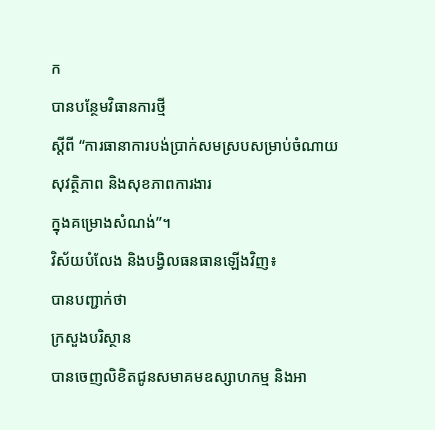ក
បានបន្ថែមវិធានការថ្មី
ស្តីពី “ការធានាការបង់ប្រាក់សមស្របសម្រាប់ចំណាយសុវត្ថិភាព និងសុខភាពការងារ
ក្នុងគម្រោងសំណង់”។
វិស័យបំលែង និងបង្វិលធនធានឡើងវិញ៖
បានបញ្ជាក់ថា
ក្រសួងបរិស្ថាន
បានចេញលិខិតជូនសមាគមឧស្សាហកម្ម និងអា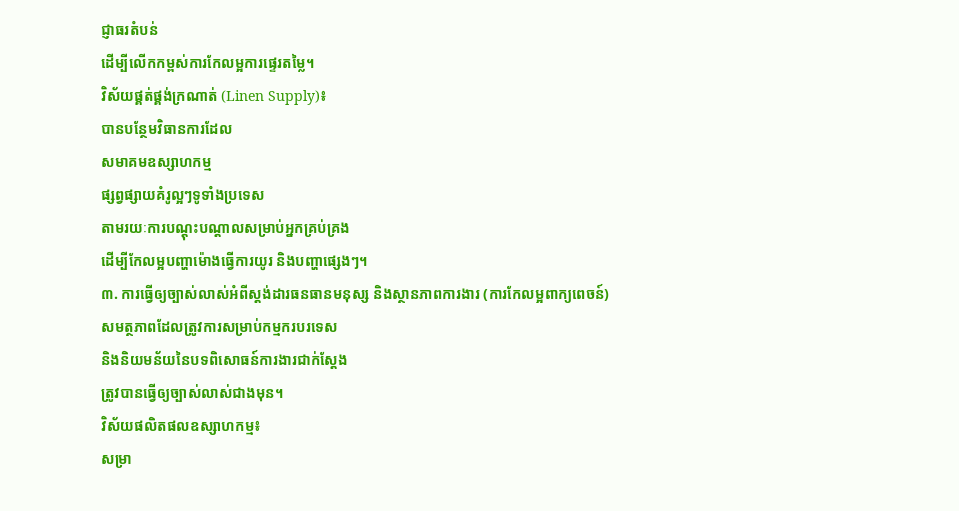ជ្ញាធរតំបន់
ដើម្បីលើកកម្ពស់ការកែលម្អការផ្ទេរតម្លៃ។
វិស័យផ្គត់ផ្គង់ក្រណាត់ (Linen Supply)៖
បានបន្ថែមវិធានការដែល
សមាគមឧស្សាហកម្ម
ផ្សព្វផ្សាយគំរូល្អៗទូទាំងប្រទេស
តាមរយៈការបណ្តុះបណ្តាលសម្រាប់អ្នកគ្រប់គ្រង
ដើម្បីកែលម្អបញ្ហាម៉ោងធ្វើការយូរ និងបញ្ហាផ្សេងៗ។
៣. ការធ្វើឲ្យច្បាស់លាស់អំពីស្តង់ដារធនធានមនុស្ស និងស្ថានភាពការងារ (ការកែលម្អពាក្យពេចន៍)
សមត្ថភាពដែលត្រូវការសម្រាប់កម្មករបរទេស
និងនិយមន័យនៃបទពិសោធន៍ការងារជាក់ស្តែង
ត្រូវបានធ្វើឲ្យច្បាស់លាស់ជាងមុន។
វិស័យផលិតផលឧស្សាហកម្ម៖
សម្រា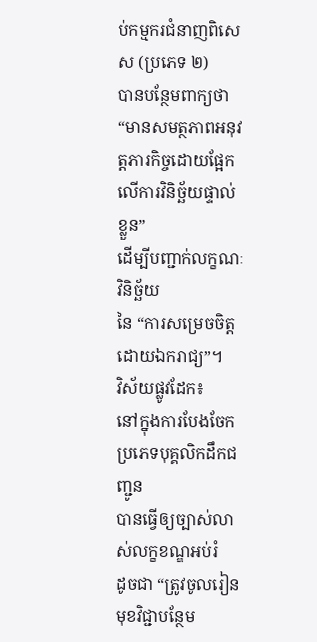ប់កម្មករជំនាញពិសេស (ប្រភេទ ២)
បានបន្ថែមពាក្យថា
“មានសមត្ថភាពអនុវត្តភារកិច្ចដោយផ្អែកលើការវិនិច្ឆ័យផ្ទាល់ខ្លួន”
ដើម្បីបញ្ជាក់លក្ខណៈវិនិច្ឆ័យ
នៃ “ការសម្រេចចិត្តដោយឯករាជ្យ”។
វិស័យផ្លូវដែក៖
នៅក្នុងការបែងចែកប្រភេទបុគ្គលិកដឹកជញ្ជូន
បានធ្វើឲ្យច្បាស់លាស់លក្ខខណ្ឌអប់រំ
ដូចជា “ត្រូវចូលរៀនមុខវិជ្ជាបន្ថែម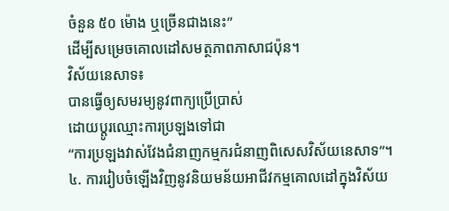ចំនួន ៥០ ម៉ោង ឬច្រើនជាងនេះ”
ដើម្បីសម្រេចគោលដៅសមត្ថភាពភាសាជប៉ុន។
វិស័យនេសាទ៖
បានធ្វើឲ្យសមរម្យនូវពាក្យប្រើប្រាស់
ដោយប្តូរឈ្មោះការប្រឡងទៅជា
“ការប្រឡងវាស់វែងជំនាញកម្មករជំនាញពិសេសវិស័យនេសាទ”។
៤. ការរៀបចំឡើងវិញនូវនិយមន័យអាជីវកម្មគោលដៅក្នុងវិស័យ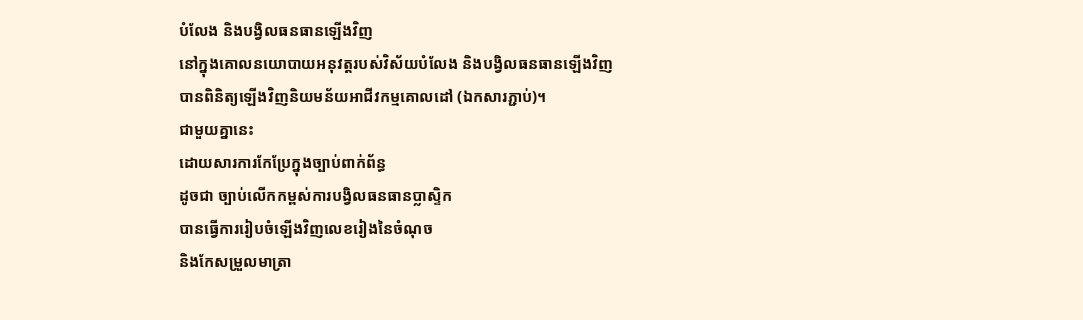បំលែង និងបង្វិលធនធានឡើងវិញ
នៅក្នុងគោលនយោបាយអនុវត្តរបស់វិស័យបំលែង និងបង្វិលធនធានឡើងវិញ
បានពិនិត្យឡើងវិញនិយមន័យអាជីវកម្មគោលដៅ (ឯកសារភ្ជាប់)។
ជាមួយគ្នានេះ
ដោយសារការកែប្រែក្នុងច្បាប់ពាក់ព័ន្ធ
ដូចជា ច្បាប់លើកកម្ពស់ការបង្វិលធនធានប្លាស្ទិក
បានធ្វើការរៀបចំឡើងវិញលេខរៀងនៃចំណុច
និងកែសម្រួលមាត្រា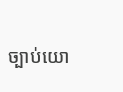ច្បាប់យោ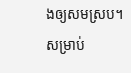ងឲ្យសមស្រប។
សម្រាប់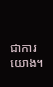ជាការយោង។